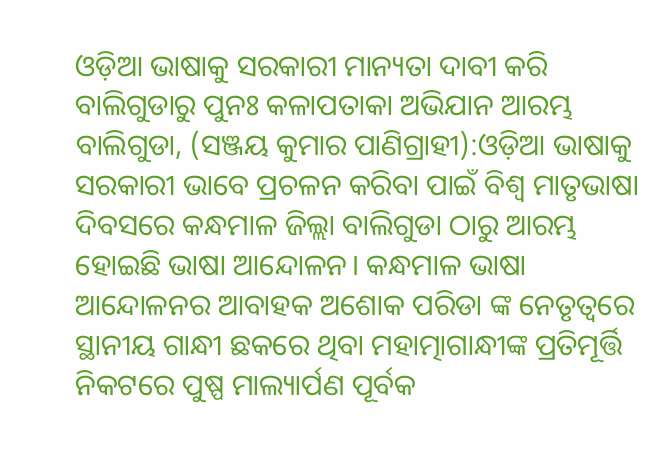ଓଡ଼ିଆ ଭାଷାକୁ ସରକାରୀ ମାନ୍ୟତା ଦାବୀ କରି ବାଲିଗୁଡାରୁ ପୁନଃ କଳାପତାକା ଅଭିଯାନ ଆରମ୍ଭ
ବାଲିଗୁଡା, (ସଞ୍ଜୟ କୁମାର ପାଣିଗ୍ରାହୀ):ଓଡ଼ିଆ ଭାଷାକୁ ସରକାରୀ ଭାବେ ପ୍ରଚଳନ କରିବା ପାଇଁ ବିଶ୍ୱ ମାତୃଭାଷା ଦିବସରେ କନ୍ଧମାଳ ଜିଲ୍ଲା ବାଲିଗୁଡା ଠାରୁ ଆରମ୍ଭ ହୋଇଛି ଭାଷା ଆନ୍ଦୋଳନ। କନ୍ଧମାଳ ଭାଷା ଆନ୍ଦୋଳନର ଆବାହକ ଅଶୋକ ପରିଡା ଙ୍କ ନେତୃତ୍ୱରେ ସ୍ଥାନୀୟ ଗାନ୍ଧୀ ଛକରେ ଥିବା ମହାତ୍ମାଗାନ୍ଧୀଙ୍କ ପ୍ରତିମୂର୍ତ୍ତି ନିକଟରେ ପୁଷ୍ପ ମାଲ୍ୟାର୍ପଣ ପୂର୍ବକ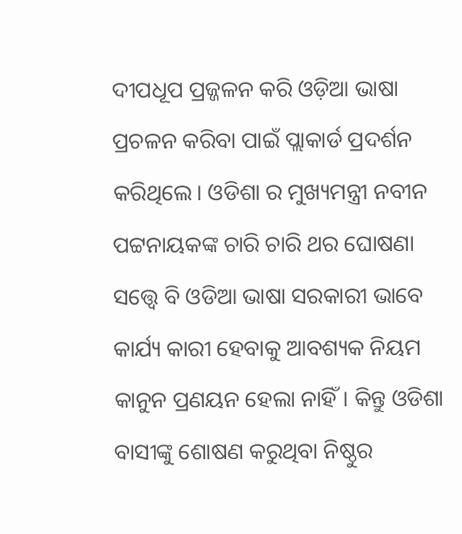ଦୀପଧୂପ ପ୍ରଜ୍ଜଳନ କରି ଓଡ଼ିଆ ଭାଷା ପ୍ରଚଳନ କରିବା ପାଇଁ ପ୍ଲାକାର୍ଡ ପ୍ରଦର୍ଶନ କରିଥିଲେ। ଓଡିଶା ର ମୁଖ୍ୟମନ୍ତ୍ରୀ ନବୀନ ପଟ୍ଟନାୟକଙ୍କ ଚାରି ଚାରି ଥର ଘୋଷଣା ସତ୍ତ୍ବେ ବି ଓଡିଆ ଭାଷା ସରକାରୀ ଭାବେ କାର୍ଯ୍ୟ କାରୀ ହେବାକୁ ଆବଶ୍ୟକ ନିୟମ କାନୁନ ପ୍ରଣୟନ ହେଲା ନାହିଁ। କିନ୍ତୁ ଓଡିଶା ବାସୀଙ୍କୁ ଶୋଷଣ କରୁଥିବା ନିଷ୍ଠୁର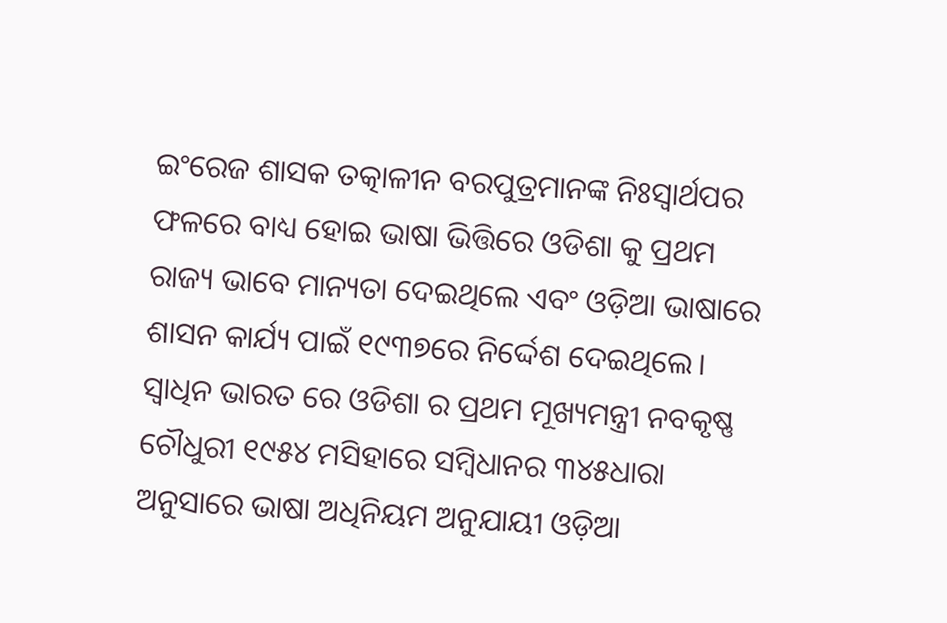ଇଂରେଜ ଶାସକ ତତ୍କାଳୀନ ବରପୁତ୍ରମାନଙ୍କ ନିଃସ୍ୱାର୍ଥପର ଫଳରେ ବାଧ୍ୟ ହୋଇ ଭାଷା ଭିତ୍ତିରେ ଓଡିଶା କୁ ପ୍ରଥମ ରାଜ୍ୟ ଭାବେ ମାନ୍ୟତା ଦେଇଥିଲେ ଏବଂ ଓଡ଼ିଆ ଭାଷାରେ ଶାସନ କାର୍ଯ୍ୟ ପାଇଁ ୧୯୩୭ରେ ନିର୍ଦ୍ଦେଶ ଦେଇଥିଲେ। ସ୍ୱାଧିନ ଭାରତ ରେ ଓଡିଶା ର ପ୍ରଥମ ମୂଖ୍ୟମନ୍ତ୍ରୀ ନବକୃଷ୍ଣ ଚୌଧୁରୀ ୧୯୫୪ ମସିହାରେ ସମ୍ବିଧାନର ୩୪୫ଧାରା ଅନୁସାରେ ଭାଷା ଅଧିନିୟମ ଅନୁଯାୟୀ ଓଡ଼ିଆ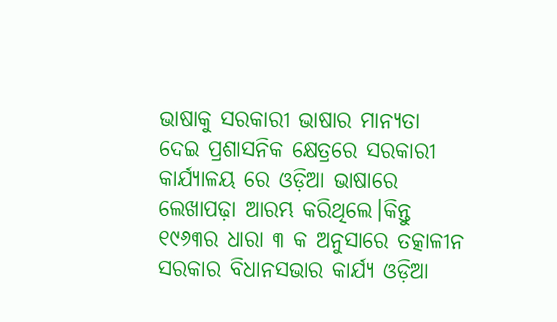ଭାଷାକୁ ସରକାରୀ ଭାଷାର ମାନ୍ୟତା ଦେଇ ପ୍ରଶାସନିକ କ୍ଷେତ୍ରରେ ସରକାରୀ କାର୍ଯ୍ୟାଳୟ ରେ ଓଡ଼ିଆ ଭାଷାରେ ଲେଖାପଢ଼ା ଆରମ୍ଭ କରିଥିଲେ।କିନ୍ତୁ ୧୯୬୩ର ଧାରା ୩ କ ଅନୁସାରେ ତତ୍କାଳୀନ ସରକାର ବିଧାନସଭାର କାର୍ଯ୍ୟ ଓଡ଼ିଆ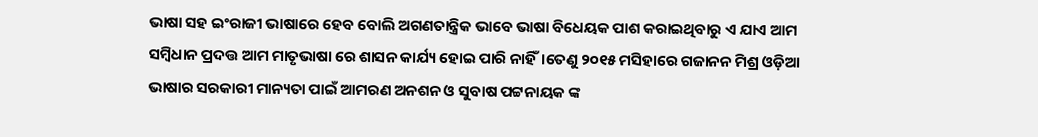ଭାଷା ସହ ଇଂରାଜୀ ଭାଷାରେ ହେବ ବୋଲି ଅଗଣତାନ୍ତ୍ରିକ ଭାବେ ଭାଷା ବିଧେୟକ ପାଶ କରାଇଥିବାରୁ ଏ ଯାଏ ଆମ ସମ୍ବିଧାନ ପ୍ରଦତ୍ତ ଆମ ମାତୃଭାଷା ରେ ଶାସନ କାର୍ଯ୍ୟ ହୋଇ ପାରି ନାହିଁ।ତେଣୁ ୨୦୧୫ ମସିହାରେ ଗଜାନନ ମିଶ୍ର ଓଡ଼ିଆ ଭାଷାର ସରକାରୀ ମାନ୍ୟତା ପାଇଁ ଆମରଣ ଅନଶନ ଓ ସୁବାଷ ପଟ୍ଟନାୟକ ଙ୍କ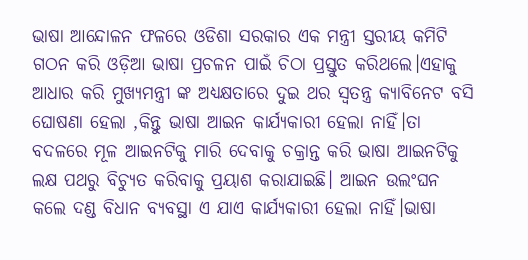ଭାଷା ଆନ୍ଦୋଳନ ଫଳରେ ଓଡିଶା ସରକାର ଏକ ମନ୍ତ୍ରୀ ସ୍ତରୀୟ କମିଟି ଗଠନ କରି ଓଡ଼ିଆ ଭାଷା ପ୍ରଚଳନ ପାଇଁ ଚିଠା ପ୍ରସ୍ତୁତ କରିଥଲେ।ଏହାକୁ ଆଧାର କରି ମୁଖ୍ୟମନ୍ତ୍ରୀ ଙ୍କ ଅଧ୍ୟକ୍ଷତାରେ ଦୁଇ ଥର ସ୍ୱତନ୍ତ୍ର କ୍ୟାବିନେଟ ବସି ଘୋଷଣା ହେଲା ,କିନ୍ତୁ ଭାଷା ଆଇନ କାର୍ଯ୍ୟକାରୀ ହେଲା ନାହିଁ।ତା ବଦଳରେ ମୂଳ ଆଇନଟିକୁ ମାରି ଦେବାକୁ ଚକ୍ରାନ୍ତ କରି ଭାଷା ଆଇନଟିକୁ ଲକ୍ଷ ପଥରୁ ବିଚ୍ୟୁତ କରିବାକୁ ପ୍ରୟାଶ କରାଯାଇଛି। ଆଇନ ଉଲଂଘନ କଲେ ଦଣ୍ଡ ବିଧାନ ବ୍ୟବସ୍ଥା ଏ ଯାଏ କାର୍ଯ୍ୟକାରୀ ହେଲା ନାହିଁ।ଭାଷା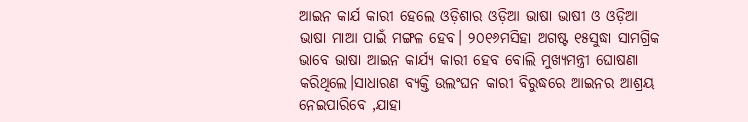ଆଇନ କାର୍ଯ କାରୀ ହେଲେ ଓଡ଼ିଶାର ଓଡ଼ିଆ ଭାଷା ଭାଷୀ ଓ ଓଡ଼ିଆ ଭାଷା ମାଆ ପାଇଁ ମଙ୍ଗଳ ହେବ। ୨୦୧୬ମସିହା ଅଗଷ୍ଟ ୧୫ସୁଦ୍ଧା ସାମଗ୍ରିକ ଭାବେ ଭାଷା ଆଇନ କାର୍ଯ୍ୟ କାରୀ ହେବ ବୋଲି ମୁଖ୍ୟମନ୍ତ୍ରୀ ଘୋଷଣା କରିଥିଲେ।ସାଧାରଣ ବ୍ୟକ୍ତି ଉଲଂଘନ କାରୀ ବିରୁଦ୍ଧରେ ଆଇନର ଆଶ୍ରୟ ନେଇପାରିବେ ,ଯାହା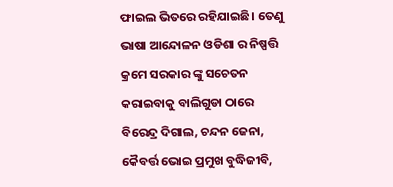ଫାଇଲ ଭିତରେ ରହିଯାଇଛି। ତେଣୁ ଭାଷା ଆନ୍ଦୋଳନ ଓଡିଶା ର ନିଷ୍ପତ୍ତି କ୍ରମେ ସରକାର ଙ୍କୁ ସଚେତନ କରାଇବାକୁ ବାଲିଗୁଡା ଠାରେ ବିରେନ୍ଦ୍ର ଦିଗାଲ, ଚନ୍ଦନ ଜେନା, କୈବର୍ତ୍ତ ଭୋଇ ପ୍ରମୁଖ ବୁଦ୍ଧିଜୀବି,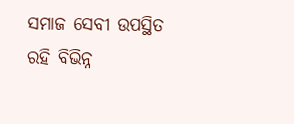ସମାଜ ସେବୀ ଉପସ୍ଥିତ ରହି ବିଭିନ୍ନ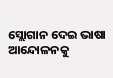ସ୍ଲୋଗାନ ଦେଇ ଭାଷା ଆନ୍ଦୋଳନକୁ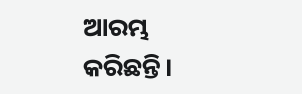ଆରମ୍ଭ କରିଛନ୍ତି।